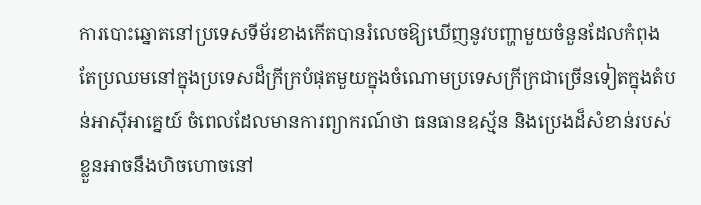ការបោះឆ្នោតនៅប្រទេសទីម័រខាងកើតបានរំលេចឱ្យឃើញនូវបញ្ហាមួយចំនួនដែលកំពុងតែប្រឈមនៅក្នុងប្រទេសដ៏ក្រីក្របំផុតមួយក្នុងចំណោមប្រទេសក្រីក្រជាច្រើនទៀតក្នុងតំបន់អាស៊ីអាគ្នេយ៍ ចំពេលដែលមានការព្យាករណ៍ថា ធនធានឧស្ម័ន និងប្រេងដ៏សំខាន់របស់ខ្លួនអាចនឹងហិចហោចនៅ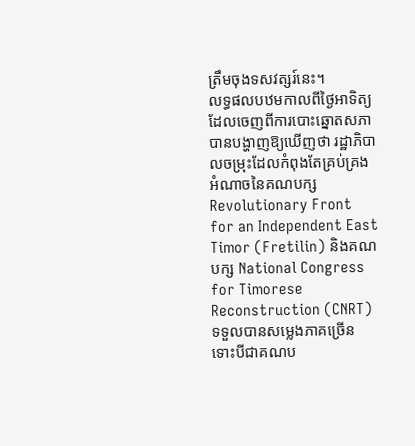ត្រឹមចុងទសវត្សរ៍នេះ។
លទ្ធផលបឋមកាលពីថ្ងៃអាទិត្យដែលចេញពីការបោះឆ្នោតសភាបានបង្ហាញឱ្យឃើញថា រដ្ឋាភិបាលចម្រុះដែលកំពុងតែគ្រប់គ្រងអំណាចនៃគណបក្ស Revolutionary Front for an Independent East Timor (Fretilin) និងគណបក្ស National Congress for Timorese Reconstruction (CNRT) ទទួលបានសម្លេងភាគច្រើន ទោះបីជាគណប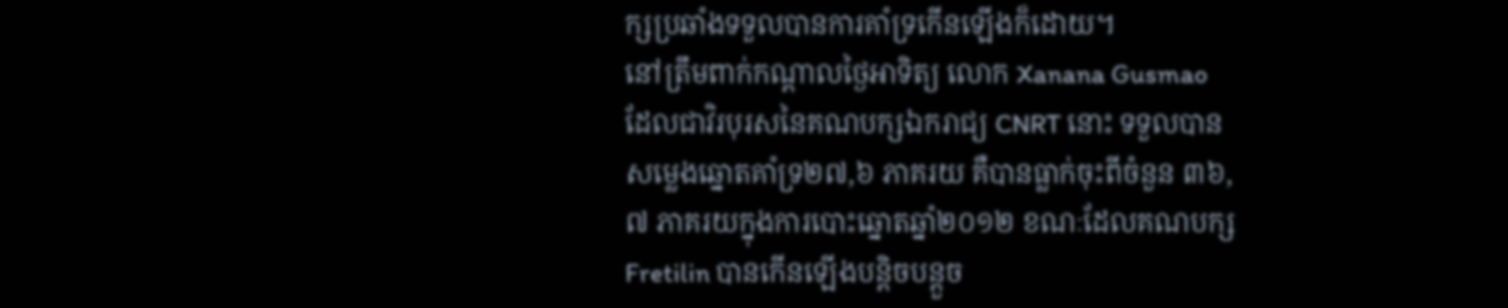ក្សប្រឆាំងទទួលបានការគាំទ្រកើនឡើងក៏ដោយ។
នៅត្រឹមពាក់កណ្តាលថ្ងៃអាទិត្យ លោក Xanana Gusmao ដែលជាវិរបុរសនៃគណបក្សឯករាជ្យ CNRT នោះ ទទួលបានសម្លេងឆ្នោតគាំទ្រ២៧,៦ ភាគរយ គឺបានធ្លាក់ចុះពីចំនួន ៣៦,៧ ភាគរយក្នុងការបោះឆ្នោតឆ្នាំ២០១២ ខណៈដែលគណបក្ស Fretilin បានកើនឡើងបន្តិចបន្តួច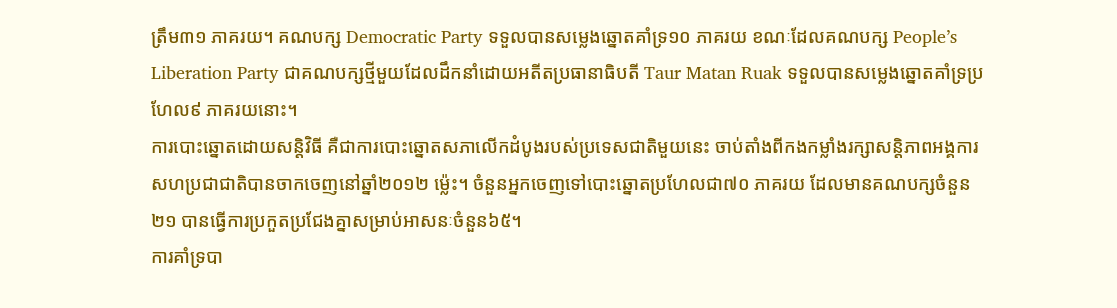ត្រឹម៣១ ភាគរយ។ គណបក្ស Democratic Party ទទួលបានសម្លេងឆ្នោតគាំទ្រ១០ ភាគរយ ខណៈដែលគណបក្ស People’s Liberation Party ជាគណបក្សថ្មីមួយដែលដឹកនាំដោយអតីតប្រធានាធិបតី Taur Matan Ruak ទទួលបានសម្លេងឆ្នោតគាំទ្រប្រហែល៩ ភាគរយនោះ។
ការបោះឆ្នោតដោយសន្តិវិធី គឺជាការបោះឆ្នោតសភាលើកដំបូងរបស់ប្រទេសជាតិមួយនេះ ចាប់តាំងពីកងកម្លាំងរក្សាសន្តិភាពអង្គការសហប្រជាជាតិបានចាកចេញនៅឆ្នាំ២០១២ ម្ល៉េះ។ ចំនួនអ្នកចេញទៅបោះឆ្នោតប្រហែលជា៧០ ភាគរយ ដែលមានគណបក្សចំនួន២១ បានធ្វើការប្រកួតប្រជែងគ្នាសម្រាប់អាសនៈចំនួន៦៥។
ការគាំទ្របា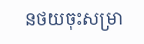នថយចុះសម្រា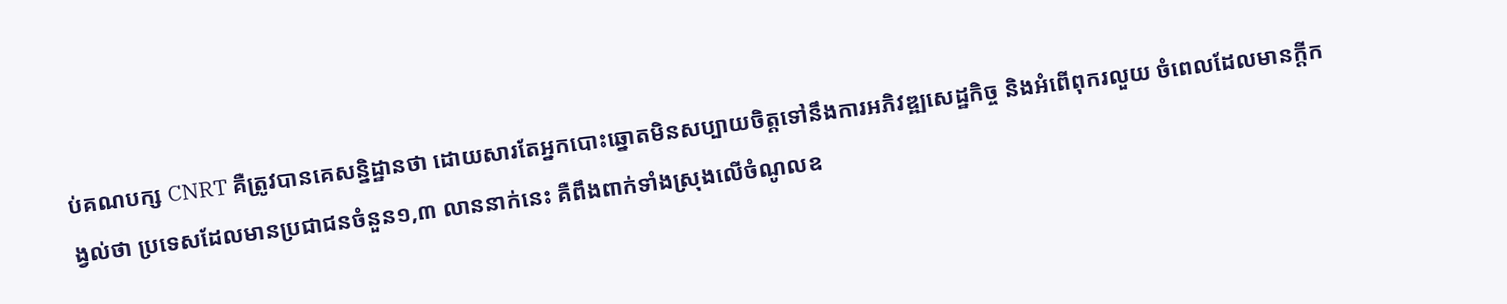ប់គណបក្ស CNRT គឺត្រូវបានគេសន្និដ្ឋានថា ដោយសារតែអ្នកបោះឆ្នោតមិនសប្បាយចិត្តទៅនឹងការអភិវឌ្ឍសេដ្ឋកិច្ច និងអំពើពុករលួយ ចំពេលដែលមានក្តីកង្វល់ថា ប្រទេសដែលមានប្រជាជនចំនួន១,៣ លាននាក់នេះ គឺពឹងពាក់ទាំងស្រុងលើចំណូលឧ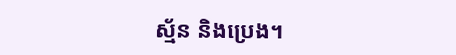ស្ម័ន និងប្រេង។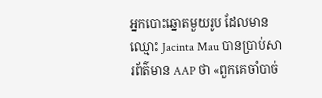អ្នកបោះឆ្នោតមួយរូប ដែលមានឈ្មោះ Jacinta Mau បានប្រាប់សារព័ត៌មាន AAP ថា «ពួកគេចាំបាច់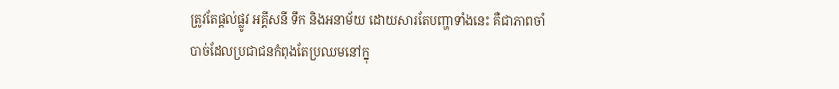ត្រូវតែផ្តល់ផ្លូវ អគ្គីសនី ទឹក និងអនាម័យ ដោយសារតែបញ្ហាទាំងនេះ គឺជាភាពចាំបាច់ដែលប្រជាជនកំពុងតែប្រឈមនៅក្នុ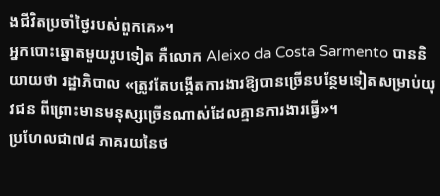ងជីវិតប្រចាំថ្ងៃរបស់ពួកគេ»។
អ្នកបោះឆ្នោតមួយរូបទៀត គឺលោក Aleixo da Costa Sarmento បាននិយាយថា រដ្ឋាភិបាល «ត្រូវតែបង្កើតការងារឱ្យបានច្រើនបន្ថែមទៀតសម្រាប់យុវជន ពីព្រោះមានមនុស្សច្រើនណាស់ដែលគ្មានការងារធ្វើ»។
ប្រហែលជា៧៨ ភាគរយនៃថ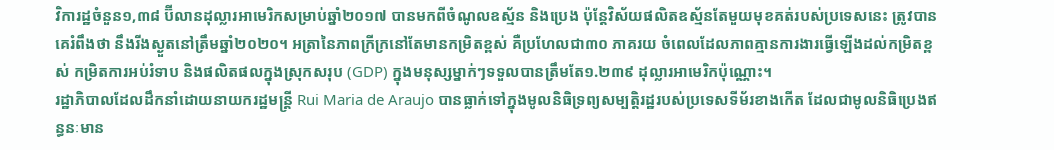វិការដ្ឋចំនួន១,៣៨ ប៊ីលានដុល្លារអាមេរិកសម្រាប់ឆ្នាំ២០១៧ បានមកពីចំណូលឧស្ម័ន និងប្រេង ប៉ុន្តែវិស័យផលិតឧស្ម័នតែមួយមុខគត់របស់ប្រទេសនេះ ត្រូវបានគេរំពឹងថា នឹងរីងស្ងួតនៅត្រឹមឆ្នាំ២០២០។ អត្រានៃភាពក្រីក្រនៅតែមានកម្រិតខ្ពស់ គឺប្រហែលជា៣០ ភាគរយ ចំពេលដែលភាពគ្មានការងារធ្វើឡើងដល់កម្រិតខ្ពស់ កម្រិតការអប់រំទាប និងផលិតផលក្នុងស្រុកសរុប (GDP) ក្នុងមនុស្សម្នាក់ៗទទួលបានត្រឹមតែ១.២៣៩ ដុល្លារអាមេរិកប៉ុណ្ណោះ។
រដ្ឋាភិបាលដែលដឹកនាំដោយនាយករដ្ឋមន្រ្តី Rui Maria de Araujo បានធ្លាក់ទៅក្នុងមូលនិធិទ្រព្យសម្បត្តិរដ្ឋរបស់ប្រទេសទីម័រខាងកើត ដែលជាមូលនិធិប្រេងឥន្ធនៈមាន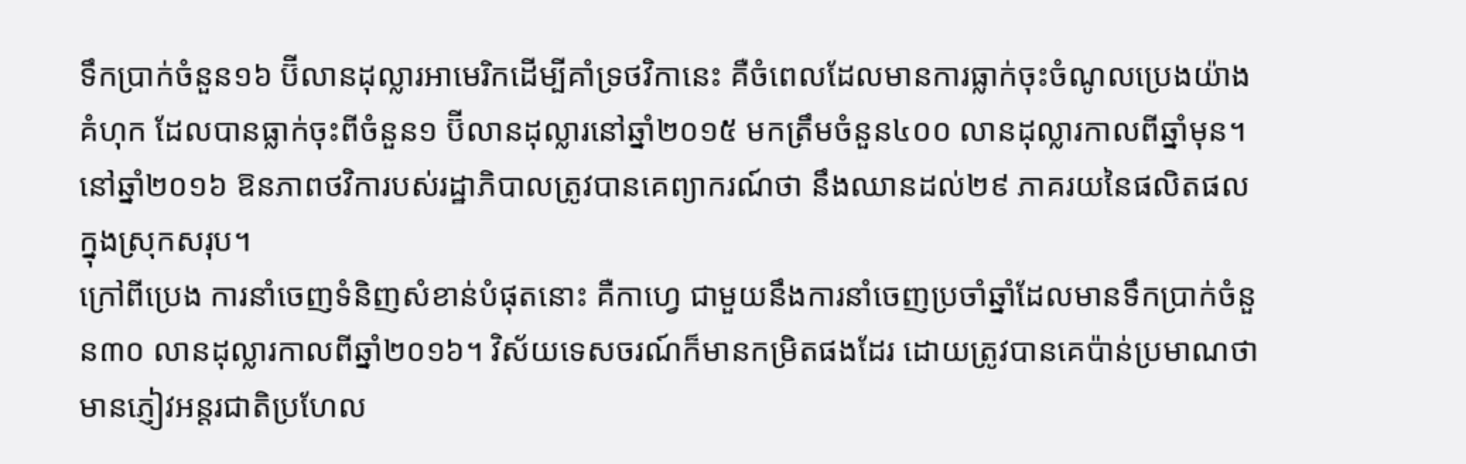ទឹកប្រាក់ចំនួន១៦ ប៊ីលានដុល្លារអាមេរិកដើម្បីគាំទ្រថវិកានេះ គឺចំពេលដែលមានការធ្លាក់ចុះចំណូលប្រេងយ៉ាងគំហុក ដែលបានធ្លាក់ចុះពីចំនួន១ ប៊ីលានដុល្លារនៅឆ្នាំ២០១៥ មកត្រឹមចំនួន៤០០ លានដុល្លារកាលពីឆ្នាំមុន។ នៅឆ្នាំ២០១៦ ឱនភាពថវិការបស់រដ្ឋាភិបាលត្រូវបានគេព្យាករណ៍ថា នឹងឈានដល់២៩ ភាគរយនៃផលិតផលក្នុងស្រុកសរុប។
ក្រៅពីប្រេង ការនាំចេញទំនិញសំខាន់បំផុតនោះ គឺកាហ្វេ ជាមួយនឹងការនាំចេញប្រចាំឆ្នាំដែលមានទឹកប្រាក់ចំនួន៣០ លានដុល្លារកាលពីឆ្នាំ២០១៦។ វិស័យទេសចរណ៍ក៏មានកម្រិតផងដែរ ដោយត្រូវបានគេប៉ាន់ប្រមាណថា មានភ្ញៀវអន្តរជាតិប្រហែល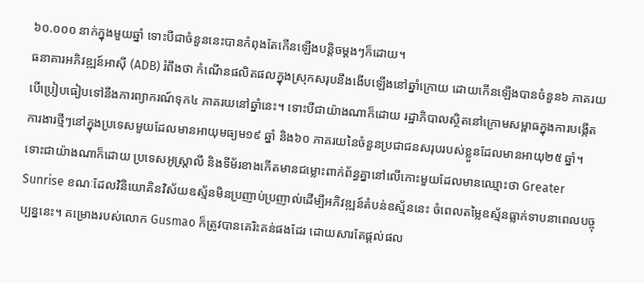៦០.០០០ នាក់ក្នុងមួយឆ្នាំ ទោះបីជាចំនួននេះបានកំពុងតែកើនឡើងបន្តិចម្តងៗក៏ដោយ។
ធនាគារអភិវឌ្ឍន៍អាស៊ី (ADB) រំពឹងថា កំណើនផលិតផលក្នុងស្រុកសរុបនឹងងើបឡើងនៅឆ្នាំក្រោយ ដោយកើនឡើងបានចំនួន៦ ភាគរយ បើប្រៀបធៀបទៅនឹងការព្យាករណ៍ទុក៤ ភាគរយនៅឆ្នាំនេះ។ ទោះបីជាយ៉ាងណាក៏ដោយ រដ្ឋាភិបាលស្ថិតនៅក្រោមសម្ពាធក្នុងការបង្កើតការងារថ្មីៗនៅក្នុងប្រទេសមួយដែលមានអាយុមធ្យម១៩ ឆ្នាំ និង៦០ ភាគរយនៃចំនួនប្រជាជនសរុបរបស់ខ្លួនដែលមានអាយុ២៥ ឆ្នាំ។
ទោះជាយ៉ាងណាក៏ដោយ ប្រទេសអូស្រ្តាលី និងទីម័រខាងកើតមានជម្លោះពាក់ព័ន្ធគ្នានៅលើកោះមួយដែលមានឈ្មោះថា Greater Sunrise ខណៈដែលវិនិយោគិនវិស័យឧស្ម័នមិនប្រញាប់ប្រញាល់ដើម្បីអភិវឌ្ឍន៍តំបន់ឧស្ម័ននេះ ចំពេលតម្លៃឧស្ម័នធ្លាក់ទាបនាពេលបច្ចុប្បន្ននេះ។ គម្រោងរបស់លោក Gusmao ក៏ត្រូវបានគេរិះគន់ផងដែរ ដោយសារតែផ្តល់ផល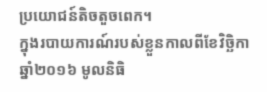ប្រយោជន៍តិចតួចពេក។
ក្នុងរបាយការណ៍របស់ខ្លួនកាលពីខែវិច្ឆិកា ឆ្នាំ២០១៦ មូលនិធិ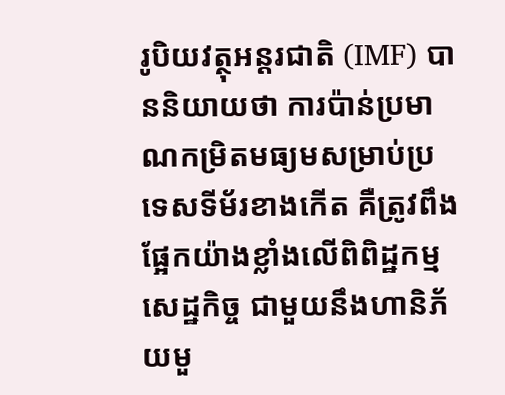រូបិយវត្ថុអន្តរជាតិ (IMF) បាននិយាយថា ការប៉ាន់ប្រមាណកម្រិតមធ្យមសម្រាប់ប្រទេសទីម័រខាងកើត គឺត្រូវពឹងផ្អែកយ៉ាងខ្លាំងលើពិពិដ្ឋកម្មសេដ្ឋកិច្ច ជាមួយនឹងហានិភ័យមួ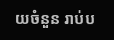យចំនួន រាប់ប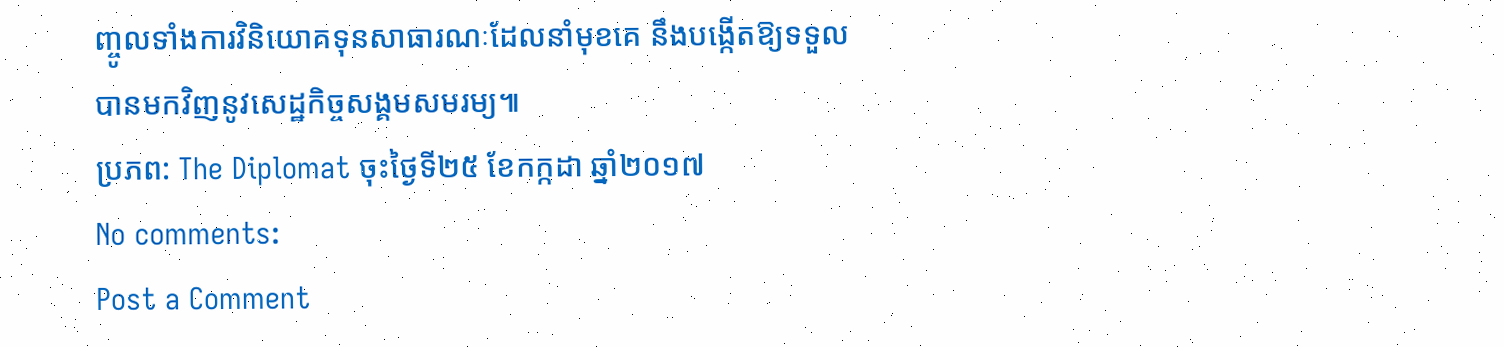ញ្ចូលទាំងការវិនិយោគទុនសាធារណៈដែលនាំមុខគេ នឹងបង្កើតឱ្យទទួលបានមកវិញនូវសេដ្ឋកិច្ចសង្គមសមរម្យ៕
ប្រភព: The Diplomat ចុះថ្ងៃទី២៥ ខែកក្កដា ឆ្នាំ២០១៧
No comments:
Post a Comment